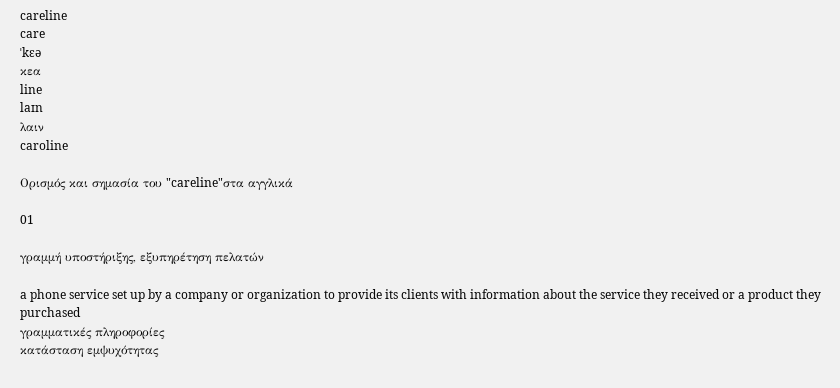careline
care
ˈkɛə
κεα
line
laɪn
λαιν
caroline

Ορισμός και σημασία του "careline"στα αγγλικά

01

γραμμή υποστήριξης, εξυπηρέτηση πελατών

a phone service set up by a company or organization to provide its clients with information about the service they received or a product they purchased
γραμματικές πληροφορίες
κατάσταση εμψυχότητας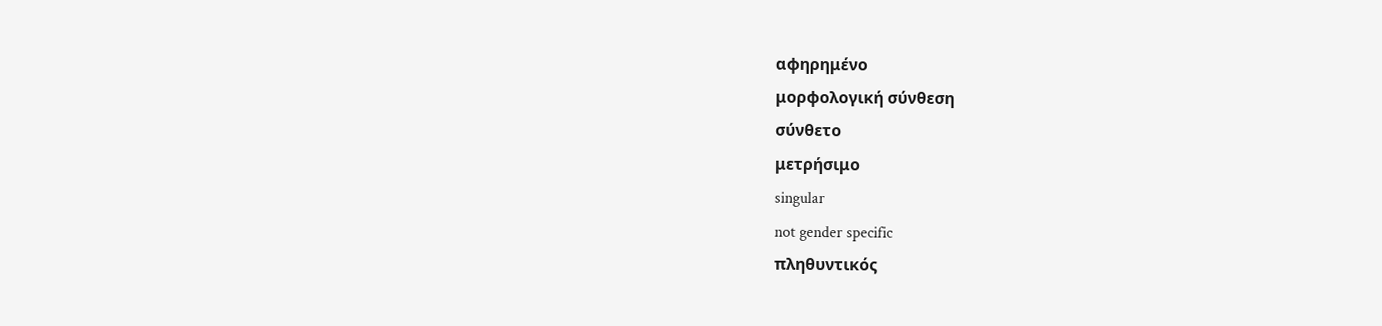αφηρημένο
μορφολογική σύνθεση
σύνθετο
μετρήσιμο
singular
not gender specific
πληθυντικός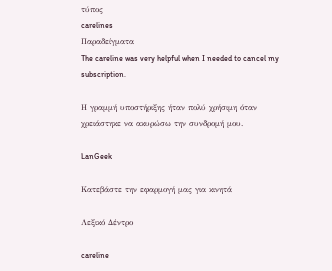τύπος
carelines
Παραδείγματα
The careline was very helpful when I needed to cancel my subscription.

Η γραμμή υποστήριξης ήταν πολύ χρήσιμη όταν χρειάστηκε να ακυρώσω την συνδρομή μου.

LanGeek

Κατεβάστε την εφαρμογή μας για κινητά

Λεξικό Δέντρο

careline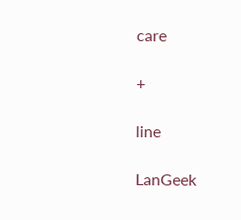care

+

line

LanGeek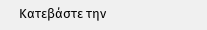Κατεβάστε την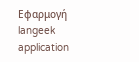Εφαρμογή
langeek application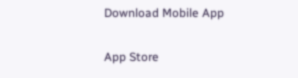Download Mobile App

App Store